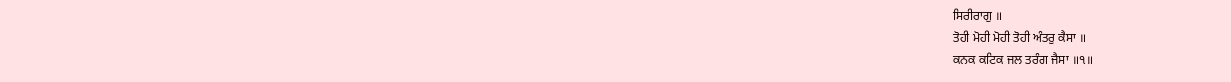ਸਿਰੀਰਾਗੁ ॥
ਤੋਹੀ ਮੋਹੀ ਮੋਹੀ ਤੋਹੀ ਅੰਤਰੁ ਕੈਸਾ ॥
ਕਨਕ ਕਟਿਕ ਜਲ ਤਰੰਗ ਜੈਸਾ ॥੧॥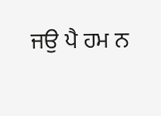ਜਉ ਪੈ ਹਮ ਨ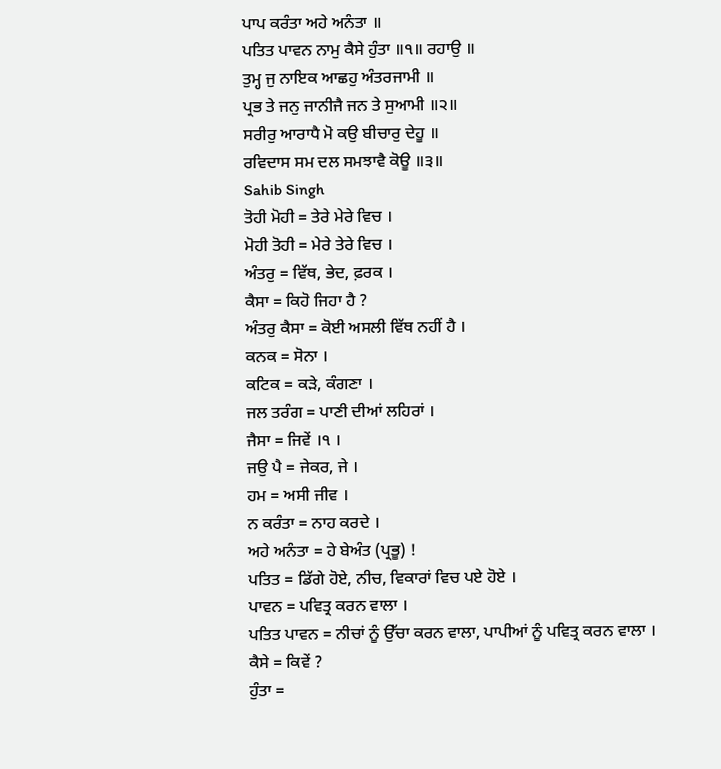ਪਾਪ ਕਰੰਤਾ ਅਹੇ ਅਨੰਤਾ ॥
ਪਤਿਤ ਪਾਵਨ ਨਾਮੁ ਕੈਸੇ ਹੁੰਤਾ ॥੧॥ ਰਹਾਉ ॥
ਤੁਮ੍ਹ ਜੁ ਨਾਇਕ ਆਛਹੁ ਅੰਤਰਜਾਮੀ ॥
ਪ੍ਰਭ ਤੇ ਜਨੁ ਜਾਨੀਜੈ ਜਨ ਤੇ ਸੁਆਮੀ ॥੨॥
ਸਰੀਰੁ ਆਰਾਧੈ ਮੋ ਕਉ ਬੀਚਾਰੁ ਦੇਹੂ ॥
ਰਵਿਦਾਸ ਸਮ ਦਲ ਸਮਝਾਵੈ ਕੋਊ ॥੩॥
Sahib Singh
ਤੋਹੀ ਮੋਹੀ = ਤੇਰੇ ਮੇਰੇ ਵਿਚ ।
ਮੋਹੀ ਤੋਹੀ = ਮੇਰੇ ਤੇਰੇ ਵਿਚ ।
ਅੰਤਰੁ = ਵਿੱਥ, ਭੇਦ, ਫ਼ਰਕ ।
ਕੈਸਾ = ਕਿਹੋ ਜਿਹਾ ਹੈ ?
ਅੰਤਰੁ ਕੈਸਾ = ਕੋਈ ਅਸਲੀ ਵਿੱਥ ਨਹੀਂ ਹੈ ।
ਕਨਕ = ਸੋਨਾ ।
ਕਟਿਕ = ਕੜੇ, ਕੰਗਣਾ ।
ਜਲ ਤਰੰਗ = ਪਾਣੀ ਦੀਆਂ ਲਹਿਰਾਂ ।
ਜੈਸਾ = ਜਿਵੇਂ ।੧ ।
ਜਉ ਪੈ = ਜੇਕਰ, ਜੇ ।
ਹਮ = ਅਸੀ ਜੀਵ ।
ਨ ਕਰੰਤਾ = ਨਾਹ ਕਰਦੇ ।
ਅਹੇ ਅਨੰਤਾ = ਹੇ ਬੇਅੰਤ (ਪ੍ਰਭੂ) !
ਪਤਿਤ = ਡਿੱਗੇ ਹੋਏ, ਨੀਚ, ਵਿਕਾਰਾਂ ਵਿਚ ਪਏ ਹੋਏ ।
ਪਾਵਨ = ਪਵਿਤ੍ਰ ਕਰਨ ਵਾਲਾ ।
ਪਤਿਤ ਪਾਵਨ = ਨੀਚਾਂ ਨੂੰ ਉੱਚਾ ਕਰਨ ਵਾਲਾ, ਪਾਪੀਆਂ ਨੂੰ ਪਵਿਤ੍ਰ ਕਰਨ ਵਾਲਾ ।
ਕੈਸੇ = ਕਿਵੇਂ ?
ਹੁੰਤਾ =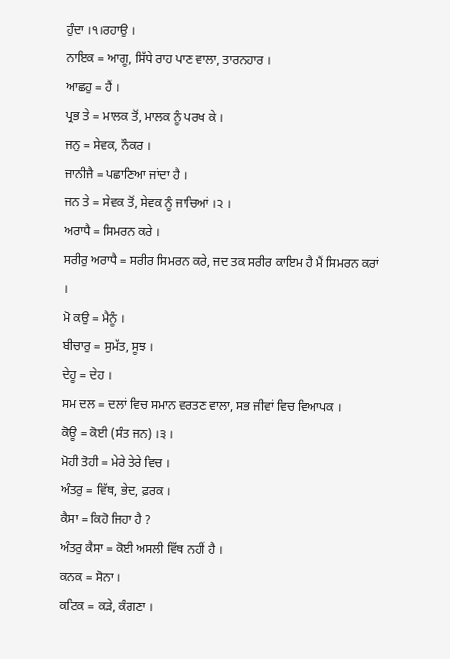ਹੁੰਦਾ ।੧।ਰਹਾਉ ।
ਨਾਇਕ = ਆਗੂ, ਸਿੱਧੇ ਰਾਹ ਪਾਣ ਵਾਲਾ, ਤਾਰਨਹਾਰ ।
ਆਛਹੁ = ਹੈਂ ।
ਪ੍ਰਭ ਤੇ = ਮਾਲਕ ਤੋਂ, ਮਾਲਕ ਨੂੰ ਪਰਖ ਕੇ ।
ਜਨੁ = ਸੇਵਕ, ਨੌਕਰ ।
ਜਾਨੀਜੈ = ਪਛਾਣਿਆ ਜਾਂਦਾ ਹੈ ।
ਜਨ ਤੇ = ਸੇਵਕ ਤੋਂ, ਸੇਵਕ ਨੂੰ ਜਾਚਿਆਂ ।੨ ।
ਅਰਾਧੈ = ਸਿਮਰਨ ਕਰੇ ।
ਸਰੀਰੁ ਅਰਾਧੈ = ਸਰੀਰ ਸਿਮਰਨ ਕਰੇ, ਜਦ ਤਕ ਸਰੀਰ ਕਾਇਮ ਹੈ ਮੈਂ ਸਿਮਰਨ ਕਰਾਂ ।
ਮੋ ਕਉ = ਮੈਨੂੰ ।
ਬੀਚਾਰੁ = ਸੁਮੱਤ, ਸੂਝ ।
ਦੇਹੂ = ਦੇਹ ।
ਸਮ ਦਲ = ਦਲਾਂ ਵਿਚ ਸਮਾਨ ਵਰਤਣ ਵਾਲਾ, ਸਭ ਜੀਵਾਂ ਵਿਚ ਵਿਆਪਕ ।
ਕੋਊ = ਕੋਈ (ਸੰਤ ਜਨ) ।੩ ।
ਮੋਹੀ ਤੋਹੀ = ਮੇਰੇ ਤੇਰੇ ਵਿਚ ।
ਅੰਤਰੁ = ਵਿੱਥ, ਭੇਦ, ਫ਼ਰਕ ।
ਕੈਸਾ = ਕਿਹੋ ਜਿਹਾ ਹੈ ?
ਅੰਤਰੁ ਕੈਸਾ = ਕੋਈ ਅਸਲੀ ਵਿੱਥ ਨਹੀਂ ਹੈ ।
ਕਨਕ = ਸੋਨਾ ।
ਕਟਿਕ = ਕੜੇ, ਕੰਗਣਾ ।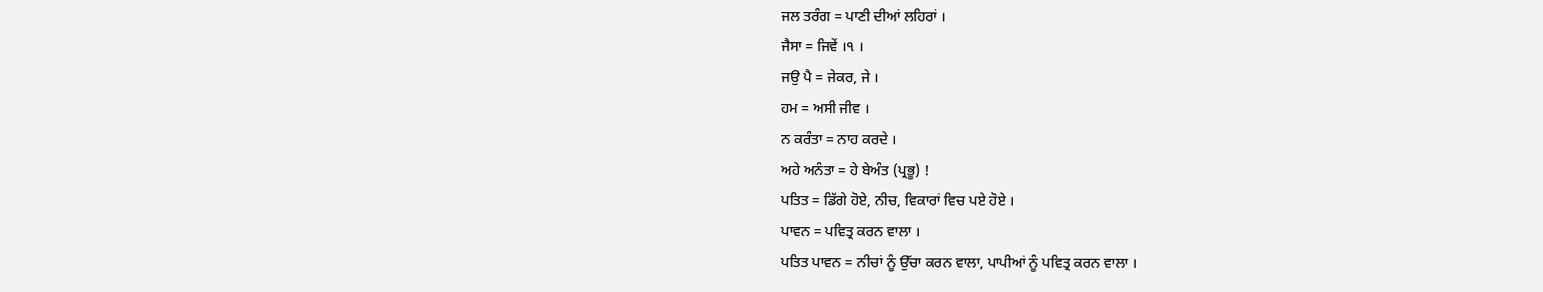ਜਲ ਤਰੰਗ = ਪਾਣੀ ਦੀਆਂ ਲਹਿਰਾਂ ।
ਜੈਸਾ = ਜਿਵੇਂ ।੧ ।
ਜਉ ਪੈ = ਜੇਕਰ, ਜੇ ।
ਹਮ = ਅਸੀ ਜੀਵ ।
ਨ ਕਰੰਤਾ = ਨਾਹ ਕਰਦੇ ।
ਅਹੇ ਅਨੰਤਾ = ਹੇ ਬੇਅੰਤ (ਪ੍ਰਭੂ) !
ਪਤਿਤ = ਡਿੱਗੇ ਹੋਏ, ਨੀਚ, ਵਿਕਾਰਾਂ ਵਿਚ ਪਏ ਹੋਏ ।
ਪਾਵਨ = ਪਵਿਤ੍ਰ ਕਰਨ ਵਾਲਾ ।
ਪਤਿਤ ਪਾਵਨ = ਨੀਚਾਂ ਨੂੰ ਉੱਚਾ ਕਰਨ ਵਾਲਾ, ਪਾਪੀਆਂ ਨੂੰ ਪਵਿਤ੍ਰ ਕਰਨ ਵਾਲਾ ।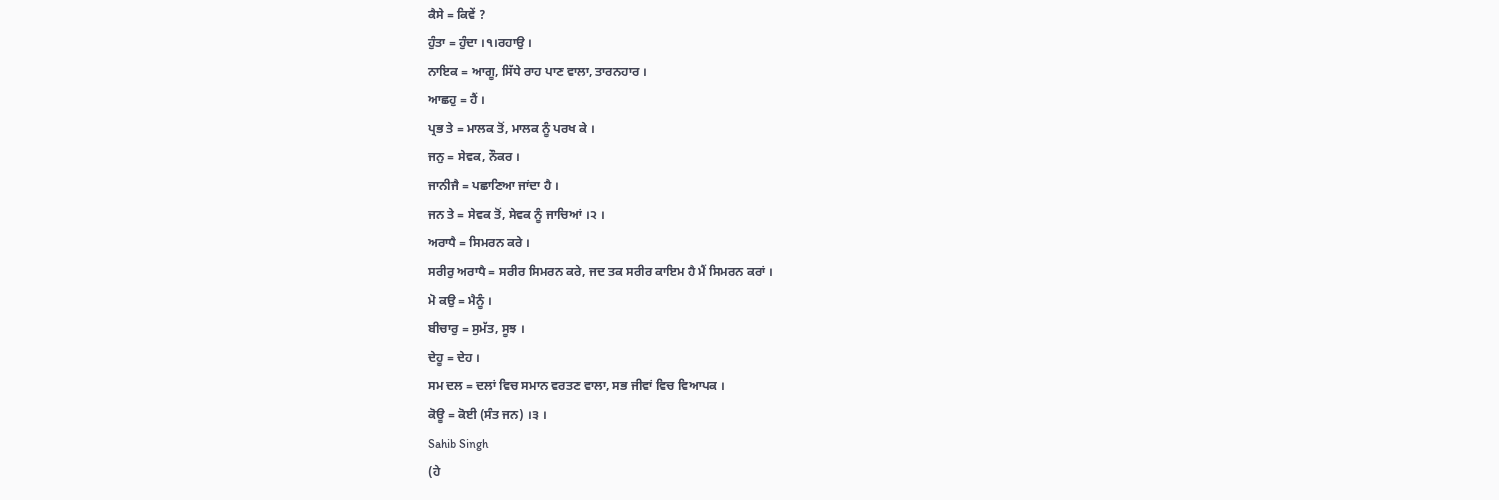ਕੈਸੇ = ਕਿਵੇਂ ?
ਹੁੰਤਾ = ਹੁੰਦਾ ।੧।ਰਹਾਉ ।
ਨਾਇਕ = ਆਗੂ, ਸਿੱਧੇ ਰਾਹ ਪਾਣ ਵਾਲਾ, ਤਾਰਨਹਾਰ ।
ਆਛਹੁ = ਹੈਂ ।
ਪ੍ਰਭ ਤੇ = ਮਾਲਕ ਤੋਂ, ਮਾਲਕ ਨੂੰ ਪਰਖ ਕੇ ।
ਜਨੁ = ਸੇਵਕ, ਨੌਕਰ ।
ਜਾਨੀਜੈ = ਪਛਾਣਿਆ ਜਾਂਦਾ ਹੈ ।
ਜਨ ਤੇ = ਸੇਵਕ ਤੋਂ, ਸੇਵਕ ਨੂੰ ਜਾਚਿਆਂ ।੨ ।
ਅਰਾਧੈ = ਸਿਮਰਨ ਕਰੇ ।
ਸਰੀਰੁ ਅਰਾਧੈ = ਸਰੀਰ ਸਿਮਰਨ ਕਰੇ, ਜਦ ਤਕ ਸਰੀਰ ਕਾਇਮ ਹੈ ਮੈਂ ਸਿਮਰਨ ਕਰਾਂ ।
ਮੋ ਕਉ = ਮੈਨੂੰ ।
ਬੀਚਾਰੁ = ਸੁਮੱਤ, ਸੂਝ ।
ਦੇਹੂ = ਦੇਹ ।
ਸਮ ਦਲ = ਦਲਾਂ ਵਿਚ ਸਮਾਨ ਵਰਤਣ ਵਾਲਾ, ਸਭ ਜੀਵਾਂ ਵਿਚ ਵਿਆਪਕ ।
ਕੋਊ = ਕੋਈ (ਸੰਤ ਜਨ) ।੩ ।
Sahib Singh
(ਹੇ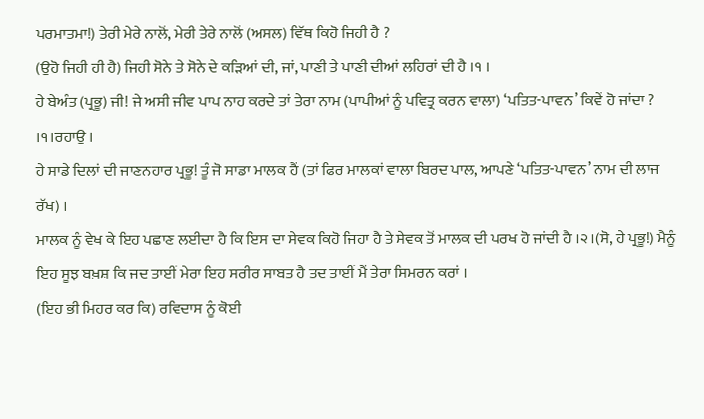ਪਰਮਾਤਮਾ!) ਤੇਰੀ ਮੇਰੇ ਨਾਲੋਂ, ਮੇਰੀ ਤੇਰੇ ਨਾਲੋਂ (ਅਸਲ) ਵਿੱਥ ਕਿਹੋ ਜਿਹੀ ਹੈ ?
(ਉਹੋ ਜਿਹੀ ਹੀ ਹੈ) ਜਿਹੀ ਸੋਨੇ ਤੇ ਸੋਨੇ ਦੇ ਕੜਿਆਂ ਦੀ, ਜਾਂ, ਪਾਣੀ ਤੇ ਪਾਣੀ ਦੀਆਂ ਲਹਿਰਾਂ ਦੀ ਹੈ ।੧ ।
ਹੇ ਬੇਅੰਤ (ਪ੍ਰਭੂ) ਜੀ! ਜੇ ਅਸੀ ਜੀਵ ਪਾਪ ਨਾਹ ਕਰਦੇ ਤਾਂ ਤੇਰਾ ਨਾਮ (ਪਾਪੀਆਂ ਨੂੰ ਪਵਿਤ੍ਰ ਕਰਨ ਵਾਲਾ) ‘ਪਤਿਤ-ਪਾਵਨ’ ਕਿਵੇਂ ਹੋ ਜਾਂਦਾ ?
।੧।ਰਹਾਉ ।
ਹੇ ਸਾਡੇ ਦਿਲਾਂ ਦੀ ਜਾਣਨਹਾਰ ਪ੍ਰਭੂ! ਤੂੰ ਜੋ ਸਾਡਾ ਮਾਲਕ ਹੈਂ (ਤਾਂ ਫਿਰ ਮਾਲਕਾਂ ਵਾਲਾ ਬਿਰਦ ਪਾਲ, ਆਪਣੇ ‘ਪਤਿਤ-ਪਾਵਨ’ ਨਾਮ ਦੀ ਲਾਜ ਰੱਖ) ।
ਮਾਲਕ ਨੂੰ ਵੇਖ ਕੇ ਇਹ ਪਛਾਣ ਲਈਦਾ ਹੈ ਕਿ ਇਸ ਦਾ ਸੇਵਕ ਕਿਹੋ ਜਿਹਾ ਹੈ ਤੇ ਸੇਵਕ ਤੋਂ ਮਾਲਕ ਦੀ ਪਰਖ ਹੋ ਜਾਂਦੀ ਹੈ ।੨।(ਸੋ, ਹੇ ਪ੍ਰਭੂ!) ਮੈਨੂੰ ਇਹ ਸੂਝ ਬਖ਼ਸ਼ ਕਿ ਜਦ ਤਾਈਂ ਮੇਰਾ ਇਹ ਸਰੀਰ ਸਾਬਤ ਹੈ ਤਦ ਤਾਈਂ ਮੈਂ ਤੇਰਾ ਸਿਮਰਨ ਕਰਾਂ ।
(ਇਹ ਭੀ ਮਿਹਰ ਕਰ ਕਿ) ਰਵਿਦਾਸ ਨੂੰ ਕੋਈ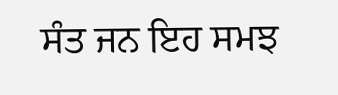ਸੰਤ ਜਨ ਇਹ ਸਮਝ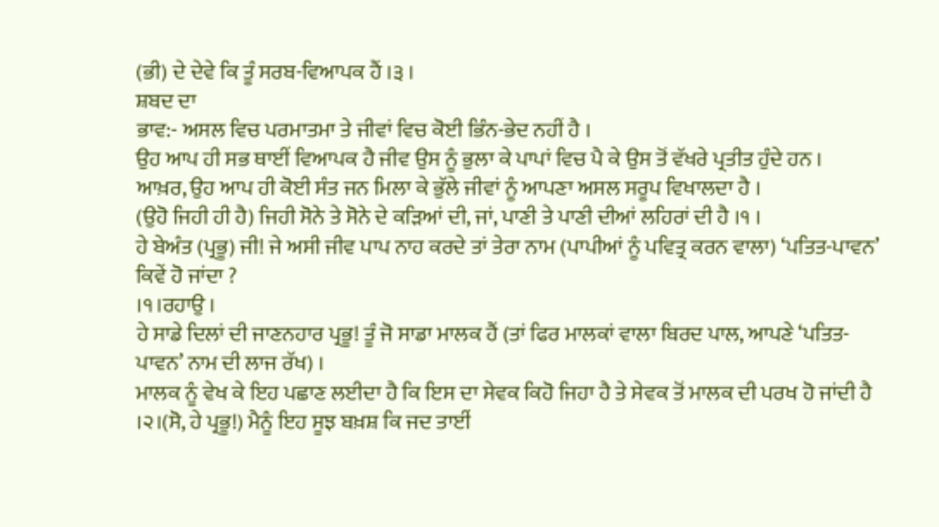(ਭੀ) ਦੇ ਦੇਵੇ ਕਿ ਤੂੰ ਸਰਬ-ਵਿਆਪਕ ਹੈਂ ।੩ ।
ਸ਼ਬਦ ਦਾ
ਭਾਵ:- ਅਸਲ ਵਿਚ ਪਰਮਾਤਮਾ ਤੇ ਜੀਵਾਂ ਵਿਚ ਕੋਈ ਭਿੰਨ-ਭੇਦ ਨਹੀਂ ਹੈ ।
ਉਹ ਆਪ ਹੀ ਸਭ ਥਾਈਂ ਵਿਆਪਕ ਹੈ ਜੀਵ ਉਸ ਨੂੰ ਭੁਲਾ ਕੇ ਪਾਪਾਂ ਵਿਚ ਪੈ ਕੇ ਉਸ ਤੋਂ ਵੱਖਰੇ ਪ੍ਰਤੀਤ ਹੁੰਦੇ ਹਨ ।
ਆਖ਼ਰ, ਉਹ ਆਪ ਹੀ ਕੋਈ ਸੰਤ ਜਨ ਮਿਲਾ ਕੇ ਭੁੱਲੇ ਜੀਵਾਂ ਨੂੰ ਆਪਣਾ ਅਸਲ ਸਰੂਪ ਵਿਖਾਲਦਾ ਹੈ ।
(ਉਹੋ ਜਿਹੀ ਹੀ ਹੈ) ਜਿਹੀ ਸੋਨੇ ਤੇ ਸੋਨੇ ਦੇ ਕੜਿਆਂ ਦੀ, ਜਾਂ, ਪਾਣੀ ਤੇ ਪਾਣੀ ਦੀਆਂ ਲਹਿਰਾਂ ਦੀ ਹੈ ।੧ ।
ਹੇ ਬੇਅੰਤ (ਪ੍ਰਭੂ) ਜੀ! ਜੇ ਅਸੀ ਜੀਵ ਪਾਪ ਨਾਹ ਕਰਦੇ ਤਾਂ ਤੇਰਾ ਨਾਮ (ਪਾਪੀਆਂ ਨੂੰ ਪਵਿਤ੍ਰ ਕਰਨ ਵਾਲਾ) ‘ਪਤਿਤ-ਪਾਵਨ’ ਕਿਵੇਂ ਹੋ ਜਾਂਦਾ ?
।੧।ਰਹਾਉ ।
ਹੇ ਸਾਡੇ ਦਿਲਾਂ ਦੀ ਜਾਣਨਹਾਰ ਪ੍ਰਭੂ! ਤੂੰ ਜੋ ਸਾਡਾ ਮਾਲਕ ਹੈਂ (ਤਾਂ ਫਿਰ ਮਾਲਕਾਂ ਵਾਲਾ ਬਿਰਦ ਪਾਲ, ਆਪਣੇ ‘ਪਤਿਤ-ਪਾਵਨ’ ਨਾਮ ਦੀ ਲਾਜ ਰੱਖ) ।
ਮਾਲਕ ਨੂੰ ਵੇਖ ਕੇ ਇਹ ਪਛਾਣ ਲਈਦਾ ਹੈ ਕਿ ਇਸ ਦਾ ਸੇਵਕ ਕਿਹੋ ਜਿਹਾ ਹੈ ਤੇ ਸੇਵਕ ਤੋਂ ਮਾਲਕ ਦੀ ਪਰਖ ਹੋ ਜਾਂਦੀ ਹੈ ।੨।(ਸੋ, ਹੇ ਪ੍ਰਭੂ!) ਮੈਨੂੰ ਇਹ ਸੂਝ ਬਖ਼ਸ਼ ਕਿ ਜਦ ਤਾਈਂ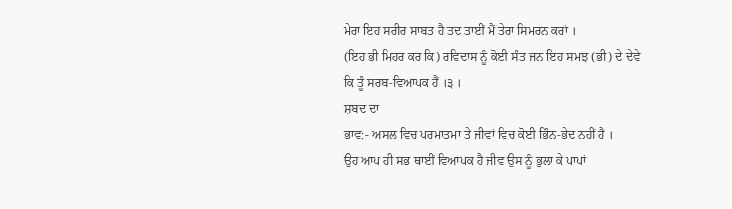ਮੇਰਾ ਇਹ ਸਰੀਰ ਸਾਬਤ ਹੈ ਤਦ ਤਾਈਂ ਮੈਂ ਤੇਰਾ ਸਿਮਰਨ ਕਰਾਂ ।
(ਇਹ ਭੀ ਮਿਹਰ ਕਰ ਕਿ) ਰਵਿਦਾਸ ਨੂੰ ਕੋਈ ਸੰਤ ਜਨ ਇਹ ਸਮਝ (ਭੀ) ਦੇ ਦੇਵੇ ਕਿ ਤੂੰ ਸਰਬ-ਵਿਆਪਕ ਹੈਂ ।੩ ।
ਸ਼ਬਦ ਦਾ
ਭਾਵ:- ਅਸਲ ਵਿਚ ਪਰਮਾਤਮਾ ਤੇ ਜੀਵਾਂ ਵਿਚ ਕੋਈ ਭਿੰਨ-ਭੇਦ ਨਹੀਂ ਹੈ ।
ਉਹ ਆਪ ਹੀ ਸਭ ਥਾਈਂ ਵਿਆਪਕ ਹੈ ਜੀਵ ਉਸ ਨੂੰ ਭੁਲਾ ਕੇ ਪਾਪਾਂ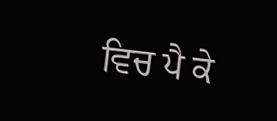ਵਿਚ ਪੈ ਕੇ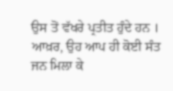ਉਸ ਤੋਂ ਵੱਖਰੇ ਪ੍ਰਤੀਤ ਹੁੰਦੇ ਹਨ ।
ਆਖ਼ਰ, ਉਹ ਆਪ ਹੀ ਕੋਈ ਸੰਤ ਜਨ ਮਿਲਾ ਕੇ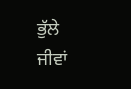ਭੁੱਲੇ ਜੀਵਾਂ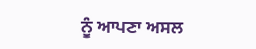ਨੂੰ ਆਪਣਾ ਅਸਲ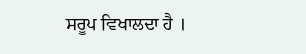ਸਰੂਪ ਵਿਖਾਲਦਾ ਹੈ ।